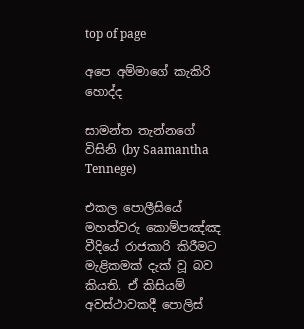top of page

අපෙ අම්මාගේ කැකිරි හොද්ද

සාමන්ත තැන්නගේ විසිනි (by Saamantha Tennege)

එකල පොලීසියේ මහත්වරු කොම්පඤ්ඤ වීදියේ රාජකාරි කිරීමට මැළිකමක් දැක් වූ බව කියති. ඒ කිසියම් අවස්ථාවකදී පොලිස්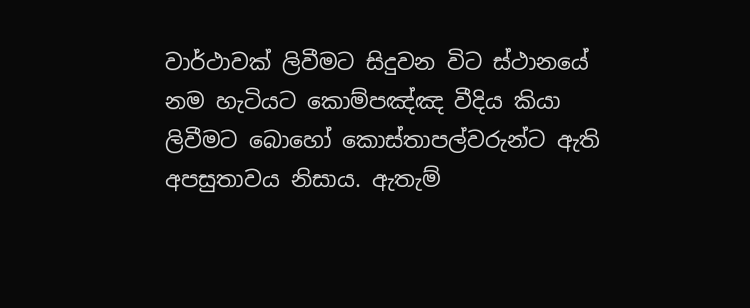වාර්ථාවක් ලිවීමට සිදුවන විට ස්ථානයේ නම හැටියට කොම්පඤ්ඤ වීදිය කියා ලිවීමට බොහෝ කොස්තාපල්වරුන්ට ඇති අපසුතාවය නිසාය. ඇතැම්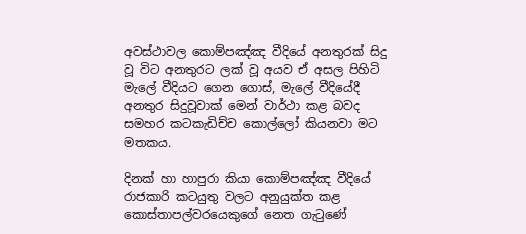අවස්ථාවල කොම්පඤ්ඤ වීදියේ අනතුරක් සිදු වූ විට අනතුරට ලක් වූ අයව ඒ අසල පිහිටි මැලේ වීදියට ගෙන ගොස්, මැලේ වීදියේදී අනතුර සිදුවූවාක් මෙන් වාර්ථා කළ බවද සමහර කටකැඩිච්ච කොල්ලෝ කියනවා මට මතකය.

දිනක් හා හාපුරා කියා කොම්පඤ්ඤ වීදියේ රාජකාරි කටයුතු වලට අනුයුක්ත කළ කොස්තාපල්වරයෙකුගේ නෙත ගැටුණේ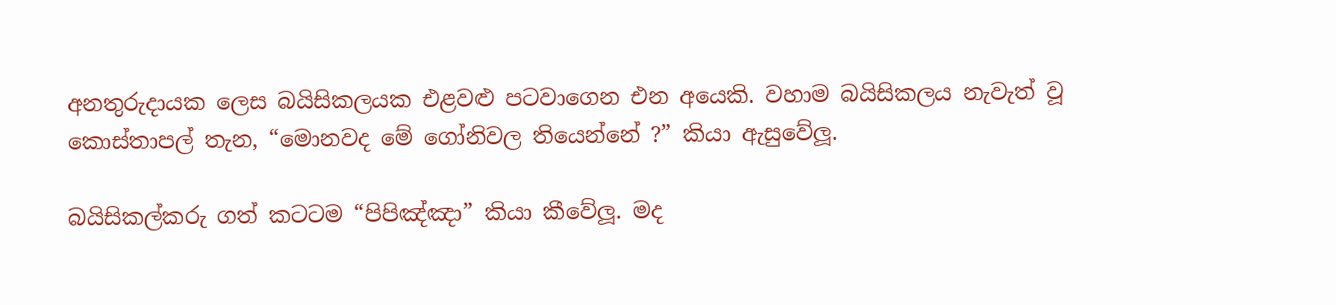අනතුරුදායක ලෙස බයිසිකලයක එළවළු පටවාගෙන එන අයෙකි. වහාම බයිසිකලය නැවැත් වූ කොස්තාපල් තැන, “මොනවද මේ ගෝනිවල තියෙන්නේ ?” කියා ඇසුවේලූ.

බයිසිකල්කරු ගත් කටටම “පිපිඤ්ඤා” කියා කීවේලූ. මද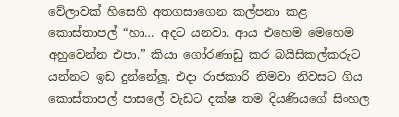වේලාවක් හිසෙහි අතගසාගෙන කල්පනා කළ කොස්තාපල් “හා… අදට යනවා. ආය එහෙම මෙහෙම අහුවෙන්න එපා.” කියා ගෝරණාඩු කර බයිසිකල්කරුට යන්නට ඉඩ දුන්නේලූ. එදා රාජකාරි නිමවා නිවසට ගිය කොස්තාපල් පාසලේ වැඩට දක්ෂ තම දියණියගේ සිංහල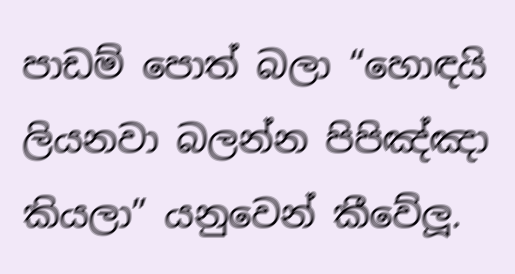පාඩම් පොත් බලා “හොඳයි ලියනවා බලන්න පිපිඤ්ඤා කියලා” යනුවෙන් කීවේලූ.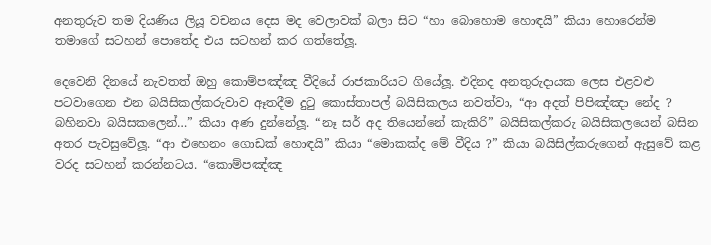අනතුරුව තම දියණිය ලියූ වචනය දෙස මද වෙලාවක් බලා සිට “හා බොහොම හොඳයි” කියා හොරෙන්ම තමාගේ සටහන් පොතේද එය සටහන් කර ගත්තේලූ.

දෙවෙනි දිනයේ නැවතත් ඔහු කොම්පඤ්ඤ වීදියේ රාජකාරියට ගියේලූ. එදිනද අනතුරුදායක ලෙස එළවළු පටවාගෙන එන බයිසිකල්කරුවාව ඈතදීම දුටු කොස්තාපල් බයිසිකලය නවත්වා, “ආ අදත් පිපිඤ්ඤා නේද ? බහිනවා බයිසකලෙන්…” කියා අණ දුන්නේලූ. “නෑ සර් අද තියෙන්නේ කැකිරි” බයිසිකල්කරු බයිසිකලයෙන් බසින අතර පැවසුවේලූ. “ආ එහෙනං ගොඩක් හොඳයි” කියා “මොකක්ද මේ වීදිය ?” කියා බයිසිල්කරුගෙන් ඇසුවේ කළ වරද සටහන් කරන්නටය. “කොම්පඤ්ඤ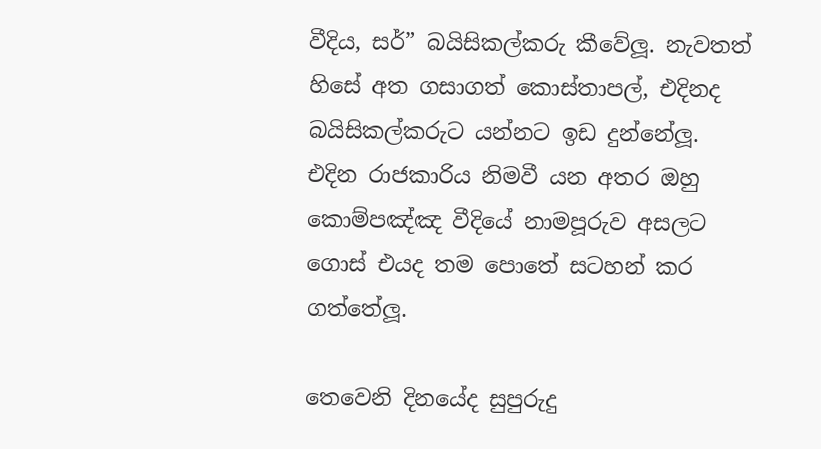වීදිය, සර්” බයිසිකල්කරු කීවේලූ. නැවතත් හිසේ අත ගසාගත් කොස්තාපල්, එදිනද බයිසිකල්කරුට යන්නට ඉඩ දුන්නේලූ. එදින රාජකාරිය නිමවී යන අතර ඔහු කොම්පඤ්ඤ වීදියේ නාමපූරුව අසලට ගොස් එයද තම පොතේ සටහන් කර ගත්තේලූ.

තෙවෙනි දිනයේද සුපුරුදු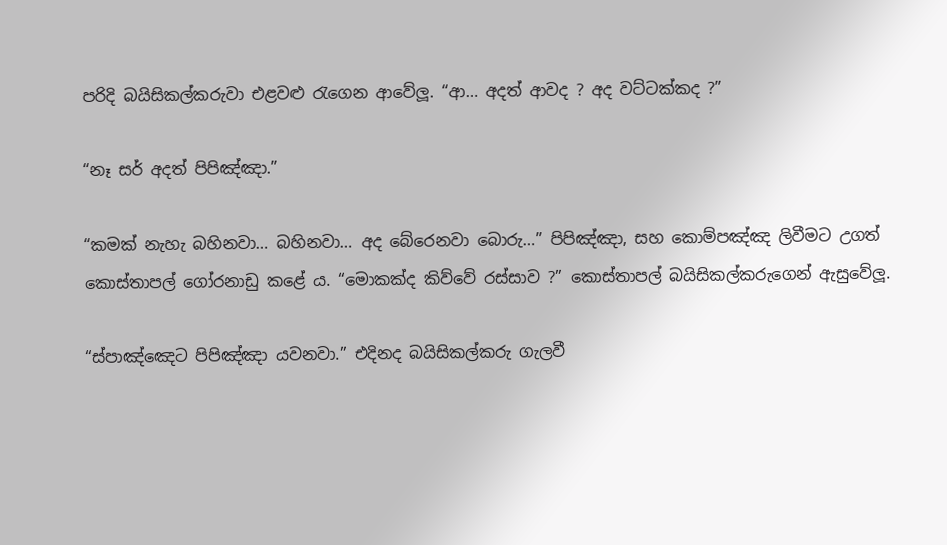පරිදි බයිසිකල්කරුවා එළවළු රැගෙන ආවේලූ. “ආ… අදත් ආවද ? අද වට්ටක්කද ?”

“නෑ සර් අදත් පිපිඤ්ඤා.”

“කමක් නැහැ බහිනවා… බහිනවා… අද බේරෙනවා බොරු…” පිපිඤ්ඤා, සහ කොම්පඤ්ඤ ලිවීමට උගත් කොස්තාපල් ගෝරනාඩු කළේ ය. “මොකක්ද කිව්වේ රස්සාව ?” කොස්තාපල් බයිසිකල්කරුගෙන් ඇසුවේලූ.

“ස්පාඤ්ඤෙට පිපිඤ්ඤා යවනවා.” එදිනද බයිසිකල්කරු ගැලවී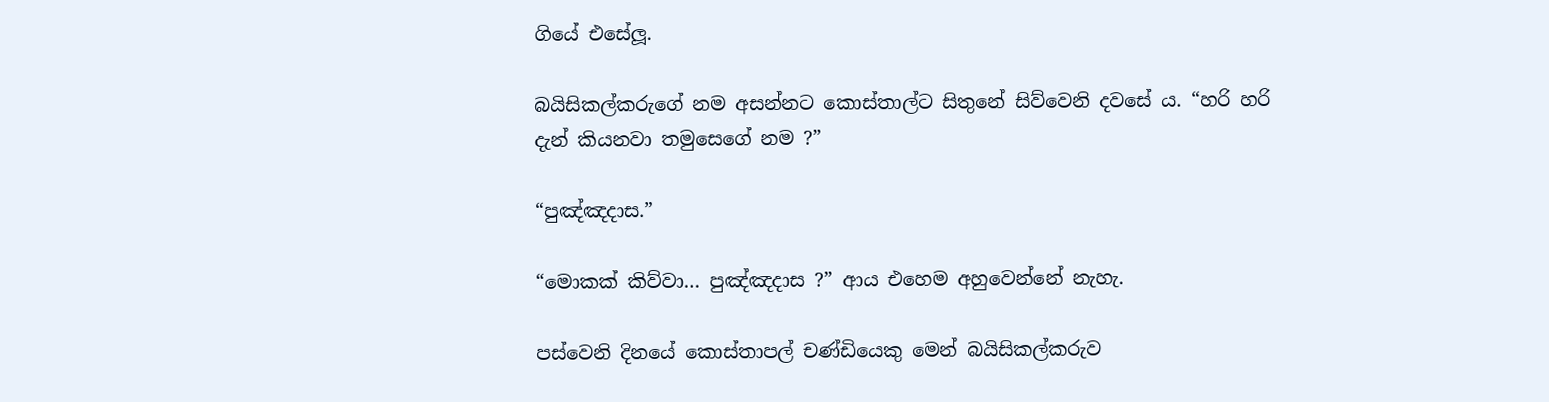ගියේ එසේලූ.

බයිසිකල්කරුගේ නම අසන්නට කොස්තාල්ට සිතුනේ සිව්වෙනි දවසේ ය. “හරි හරි දැන් කියනවා තමුසෙගේ නම ?”

“පුඤ්ඤදාස.”

“මොකක් කිව්වා… පුඤ්ඤදාස ?” ආය එහෙම අහුවෙන්නේ නැහැ.

පස්වෙනි දිනයේ කොස්තාපල් චණ්ඩියෙකු මෙන් බයිසිකල්කරුව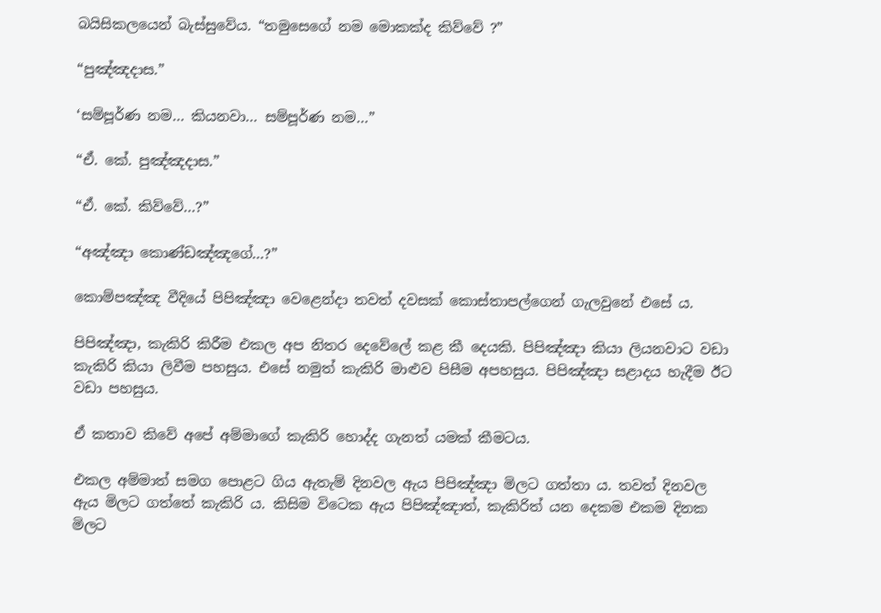බයිසිකලයෙන් බැස්සුවේය. “තමුසෙගේ නම මොකක්ද කිව්වේ ?”

“පුඤ්ඤදාස.”

‘සම්පූර්ණ නම… කියනවා… සම්පූර්ණ නම…”

“ඒ. කේ. පුඤ්ඤදාස.”

“ඒ. කේ. කිව්වේ…?”

“අඤ්ඤා කොණ්ඩඤ්ඤගේ…?”

කොම්පඤ්ඤ වීදියේ පිපිඤ්ඤා වෙළෙන්දා තවත් දවසක් කොස්තාපල්ගෙන් ගැලවුනේ එසේ ය.

පිපිඤ්ඤා, කැකිරි කිරීම එකල අප නිතර දෙවේලේ කළ කී දෙයකි. පිපිඤ්ඤා කියා ලියනවාට වඩා කැකිරි කියා ලිවීම පහසුය. එසේ නමුත් කැකිරි මාළුව පිසීම අපහසුය. පිපිඤ්ඤා සළාදය හැදීම ඊට වඩා පහසුය.

ඒ කතාව කිවේ අපේ අම්මාගේ කැකිරි හොද්ද ගැනත් යමක් කීමටය.

එකල අම්මාත් සමග පොළට ගිය ඇතැම් දිනවල ඇය පිපිඤ්ඤා මිලට ගත්තා ය. තවත් දිනවල ඇය මිලට ගත්තේ කැකිරි ය. කිසිම විටෙක ඇය පිපිඤ්ඤාත්, කැකිරිත් යන දෙකම එකම දිනක මිලට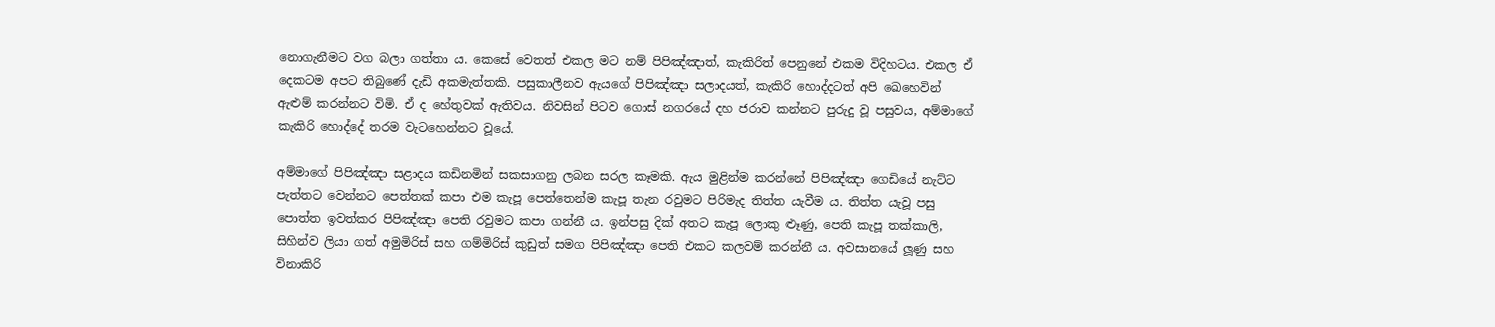නොගැනීමට වග බලා ගත්තා ය. කෙසේ වෙතත් එකල මට නම් පිපිඤ්ඤාත්, කැකිරිත් පෙනුනේ එකම විදිහටය. එකල ඒ දෙකටම අපට තිබුණේ දැඩි අකමැත්තකි. පසුකාලීනව ඇයගේ පිපිඤ්ඤා සලාදයත්, කැකිරි හොද්දටත් අපි ඛෙහෙවින් ඇළුම් කරන්නට විමි. ඒ ද හේතුවක් ඇතිවය. නිවසින් පිටව ගොස් නගරයේ දහ ජරාව කන්නට පුරුදු වූ පසුවය, අම්මාගේ කැකිරි හොද්දේ තරම වැටහෙන්නට වූයේ.

අම්මාගේ පිපිඤ්ඤා සළාදය කඩිනමින් සකසාගනු ලබන සරල කෑමකි. ඇය මුළින්ම කරන්නේ පිපිඤ්ඤා ගෙඩියේ නැට්ට පැත්තට වෙන්නට පෙත්තක් කපා එම කැපූ පෙත්තෙන්ම කැපූ තැන රවුමට පිරිමැද තිත්ත යැවීම ය. තිත්ත යැවූ පසු පොත්ත ඉවත්කර පිපිඤ්ඤා පෙති රවුමට කපා ගන්නී ය. ඉන්පසු දික් අතට කැපූ ලොකු ළූණු, පෙති කැපූ තක්කාලි, සිහින්ව ලියා ගත් අමුමිරිස් සහ ගම්මිරිස් කුඩුත් සමග පිපිඤ්ඤා පෙති එකට කලවම් කරන්නී ය. අවසානයේ ලූණු සහ විනාකිරි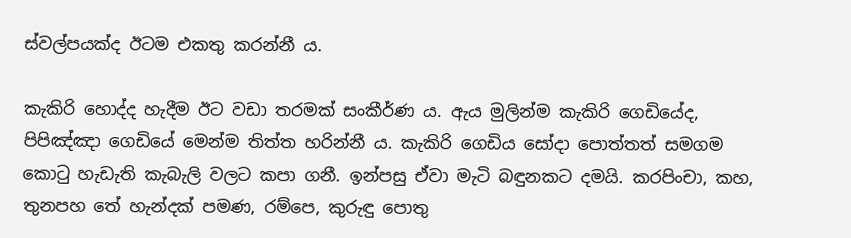ස්වල්පයක්ද ඊටම එකතු කරන්නී ය.

කැකිරි හොද්ද හැදීම ඊට වඩා තරමක් සංකීර්ණ ය. ඇය මුලින්ම කැකිරි ගෙඩියේද, පිපිඤ්ඤා ගෙඩියේ මෙන්ම තිත්ත හරින්නී ය. කැකිරි ගෙඩිය සෝදා පොත්තත් සමගම කොටු හැඩැති කැබැලි වලට කපා ගනී. ඉන්පසු ඒවා මැටි බඳුනකට දමයි. කරපිංචා, කහ, තුනපහ තේ හැන්දක් පමණ, රම්පෙ, කුරුඳු පොතු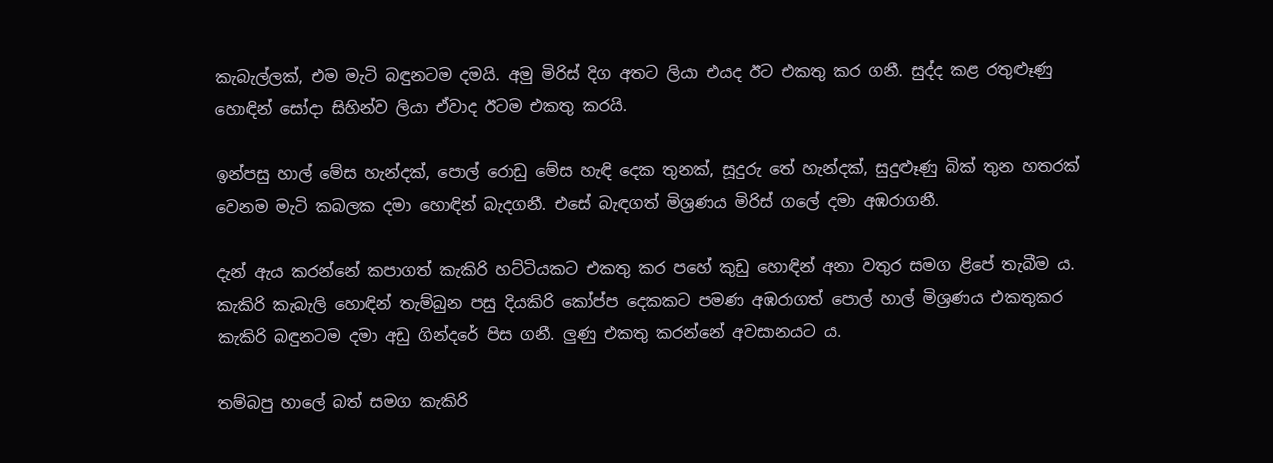කැබැල්ලක්, එම මැටි බඳුනටම දමයි. අමු මිරිස් දිග අතට ලියා එයද ඊට එකතු කර ගනී. සුද්ද කළ රතුළූණු හොඳින් සෝදා සිහින්ව ලියා ඒවාද ඊටම එකතු කරයි.

ඉන්පසු හාල් මේස හැන්දක්, පොල් රොඩු මේස හැඳි දෙක තුනක්, සූදුරු තේ හැන්දක්, සුදුළූණු බික් තුන හතරක් වෙනම මැටි කබලක දමා හොඳින් බැදගනී. එසේ බැඳගත් මිශ්‍රණය මිරිස් ගලේ දමා අඹරාගනී.

දැන් ඇය කරන්නේ කපාගත් කැකිරි හට්ටියකට එකතු කර පහේ කුඩු හොඳින් අනා වතුර සමග ළිපේ තැබීම ය. කැකිරි කැබැලි හොඳින් තැම්බුන පසු දියකිරි කෝප්ප දෙකකට පමණ අඹරාගත් පොල් හාල් මිශ්‍රණය එකතුකර කැකිරි බඳුනටම දමා අඩු ගින්දරේ පිස ගනී. ලුණු එකතු කරන්නේ අවසානයට ය.

තම්බපු හාලේ බත් සමග කැකිරි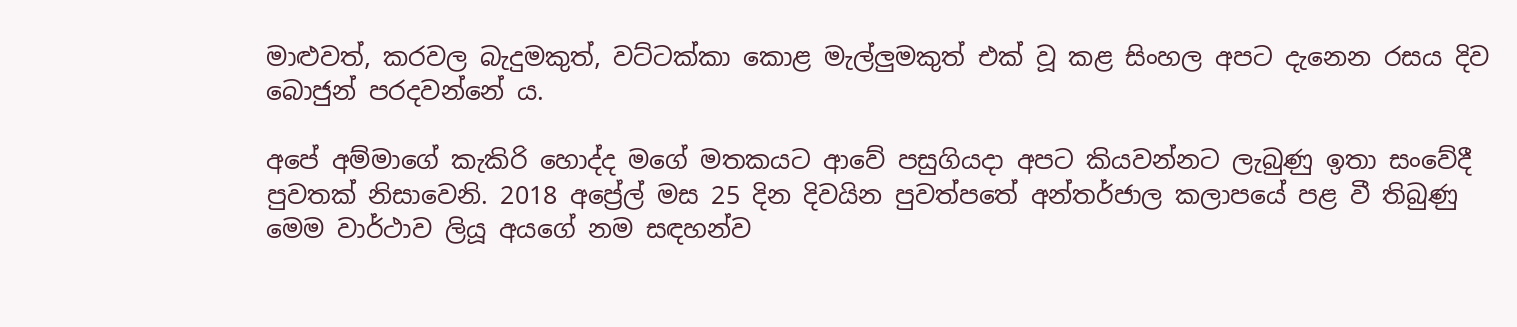මාළුවත්, කරවල බැදුමකුත්, වට්ටක්කා කොළ මැල්ලුමකුත් එක් වූ කළ සිංහල අපට දැනෙන රසය දිව බොජුන් පරදවන්නේ ය.

අපේ අම්මාගේ කැකිරි හොද්ද මගේ මතකයට ආවේ පසුගියදා අපට කියවන්නට ලැබුණු ඉතා සංවේදී පුවතක් නිසාවෙනි. 2018 අප්‍රේල් මස 25 දින දිවයින පුවත්පතේ අන්තර්ජාල කලාපයේ පළ වී තිබුණු මෙම වාර්ථාව ලියූ අයගේ නම සඳහන්ව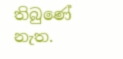තිබුණේ නැත.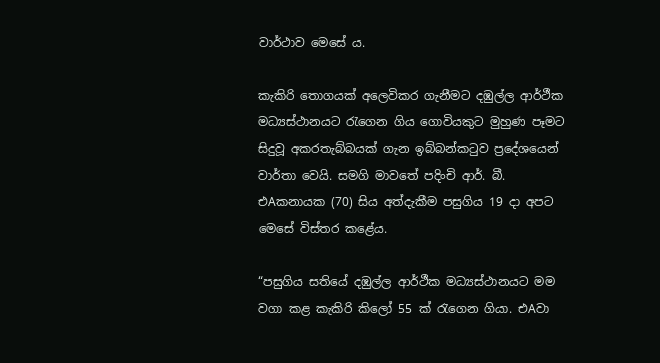වාර්ථාව මෙසේ ය.

කැකිරි තොගයක්‌ අලෙවිකර ගැනීමට දඹුල්ල ආර්ථීක මධ්‍යස්‌ථානයට රැගෙන ගිය ගොවියකුට මුහුණ පෑමට සිදුවූ අකරතැබ්බයක්‌ ගැන ඉබ්බන්කටුව ප්‍රදේශයෙන් වාර්තා වෙයි. සමගි මාවතේ පදිංචි ආර්. බී. එAකනායක (70) සිය අත්දැකීම පසුගිය 19 දා අපට මෙසේ විස්‌තර කළේය.

“පසුගිය සතියේ දඹුල්ල ආර්ථීක මධ්‍යස්‌ථානයට මම වගා කළ කැකිරි කිලෝ 55 ක්‌ රැගෙන ගියා. එAවා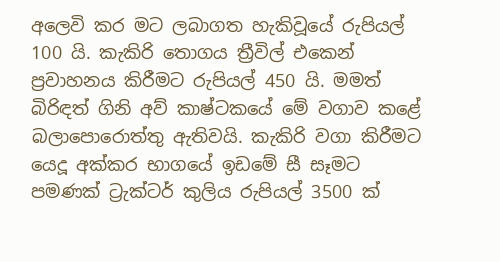අලෙවි කර මට ලබාගත හැකිවූයේ රුපියල් 100 යි. කැකිරි තොගය ත්‍රීවිල් එකෙන් ප්‍රවාහනය කිරීමට රුපියල් 450 යි. මමත් බිරිඳත් ගිනි අව් කාෂ්ටකයේ මේ වගාව කළේ බලාපොරොත්තු ඇතිවයි. කැකිරි වගා කිරීමට යෙදූ අක්‌කර භාගයේ ඉඩමේ සී සෑමට පමණක්‌ ට්‍රැක්‌ටර් කුලිය රුපියල් 3500 ක්‌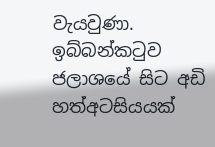වැයවුණා. ඉබ්බන්කටුව ජලාශයේ සිට අඩි හත්අටසියයක්‌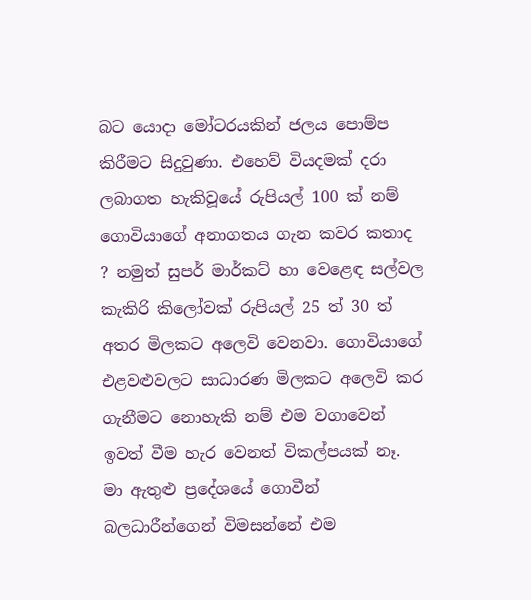බට යොදා මෝටරයකින් ජලය පොම්ප කිරීමට සිදුවුණා. එහෙව් වියදමක්‌ දරා ලබාගත හැකිවූයේ රුපියල් 100 ක්‌ නම් ගොවියාගේ අනාගතය ගැන කවර කතාද ? නමුත් සුපර් මාර්කට්‌ හා වෙළෙඳ සල්වල කැකිරි කිලෝවක්‌ රුපියල් 25 ත් 30 ත් අතර මිලකට අලෙවි වෙනවා. ගොවියාගේ එළවළුවලට සාධාරණ මිලකට අලෙවි කර ගැනීමට නොහැකි නම් එම වගාවෙන් ඉවත් වීම හැර වෙනත් විකල්පයක්‌ නෑ. මා ඇතුළු ප්‍රදේශයේ ගොවීන් බලධාරීන්ගෙන් විමසන්නේ එම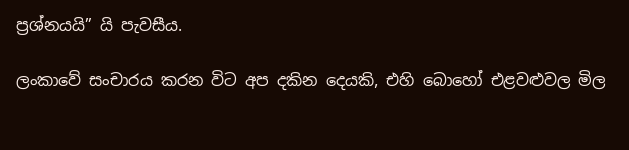ප්‍රශ්නයයි” යි පැවසීය.

ලංකාවේ සංචාරය කරන විට අප දකින දෙයකි, එහි බොහෝ එළවළුවල මිල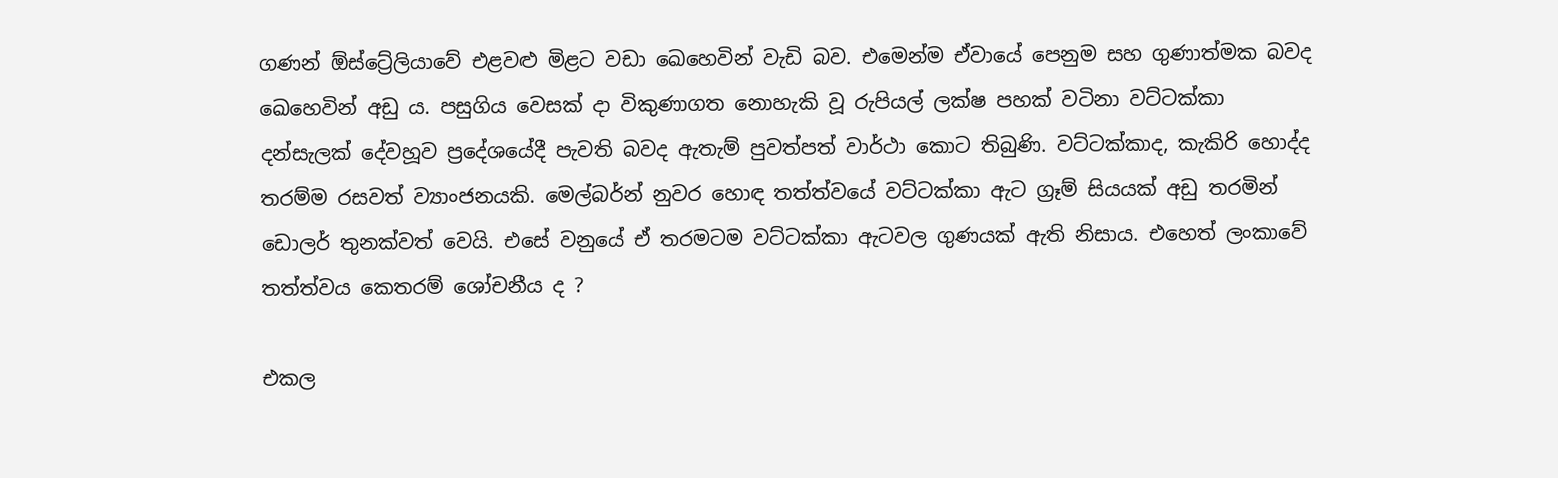ගණන් ඕස්ට්‍රේලියාවේ එළවළු මිළට වඩා ඛෙහෙවින් වැඩි බව. එමෙන්ම ඒවායේ පෙනුම සහ ගුණාත්මක බවද ඛෙහෙවින් අඩු ය. පසුගිය වෙසක් දා විකුණාගත නොහැකි වූ රුපියල් ලක්ෂ පහක් වටිනා වට්ටක්කා දන්සැලක් දේවහූව ප්‍රදේශයේදී පැවති බවද ඇතැම් පුවත්පත් වාර්ථා කොට තිබුණි. වට්ටක්කාද, කැකිරි හොද්ද තරම්ම රසවත් ව්‍යාංජනයකි. මෙල්බර්න් නුවර හොඳ තත්ත්වයේ වට්ටක්කා ඇට ග්‍රෑම් සියයක් අඩු තරමින් ඩොලර් තුනක්වත් වෙයි. එසේ වනුයේ ඒ තරමටම වට්ටක්කා ඇටවල ගුණයක් ඇති නිසාය. එහෙත් ලංකාවේ තත්ත්වය කෙතරම් ශෝචනීය ද ?

එකල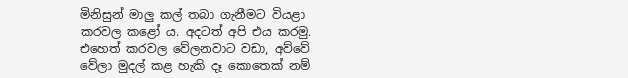මිනිසුන් මාලු කල් තබා ගැනීමට වියළා කරවල කළෝ ය. අදටත් අපි එය කරමු. එහෙත් කරවල වේලනවාට වඩා, අව්වේ වේලා මුදල් කළ හැකි දෑ කොතෙක් නම්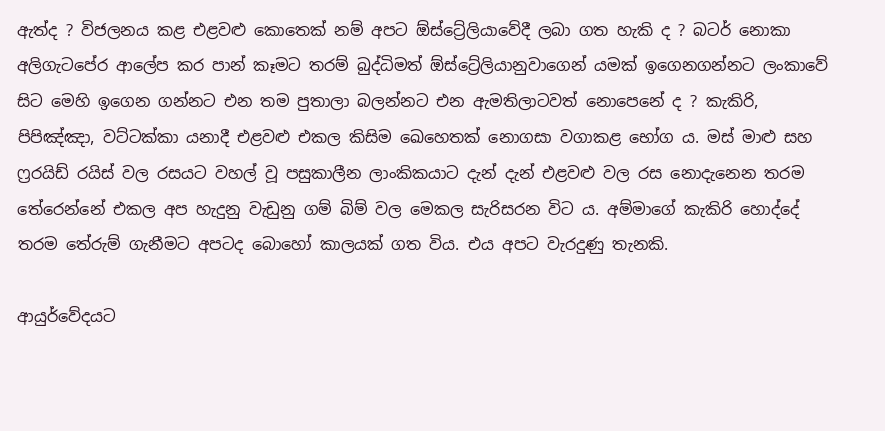ඇත්ද ? විජලනය කළ එළවළු කොතෙක් නම් අපට ඕස්ට්‍රේලියාවේදී ලබා ගත හැකි ද ? බටර් නොකා අලිගැටපේර ආලේප කර පාන් කෑමට තරම් බුද්ධිමත් ඕස්ට්‍රේලියානුවාගෙන් යමක් ඉගෙනගන්නට ලංකාවේ සිට මෙහි ඉගෙන ගන්නට එන තම පුතාලා බලන්නට එන ඇමතිලාටවත් නොපෙනේ ද ? කැකිරි, පිපිඤ්ඤා, වට්ටක්කා යනාදී එළවළු එකල කිසිම ඛෙහෙතක් නොගසා වගාකළ භෝග ය. මස් මාළු සහ ෆ්‍රරයිඩ් රයිස් වල රසයට වහල් වූ පසුකාලීන ලාංකිකයාට දැන් දැන් එළවළු වල රස නොදැනෙන තරම තේරෙන්නේ එකල අප හැදුනු වැඩුනු ගම් බිම් වල මෙකල සැරිසරන විට ය. අම්මාගේ කැකිරි හොද්දේ තරම තේරුම් ගැනීමට අපටද බොහෝ කාලයක් ගත විය. එය අපට වැරදුණු තැනකි.

ආයුර්වේදයට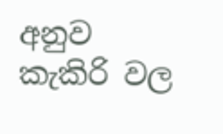අනුව කැකිරි වල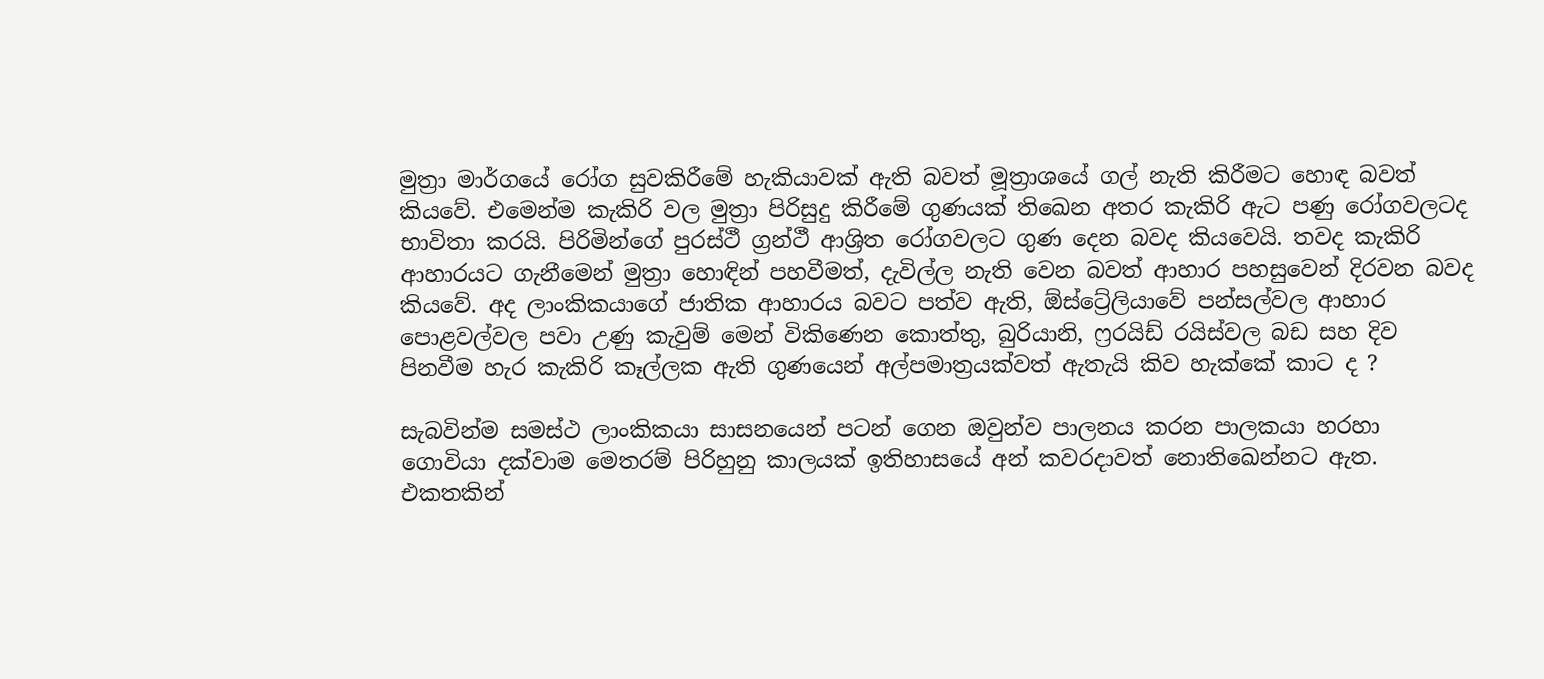මුත්‍රා මාර්ගයේ රෝග සුවකිරීමේ හැකියාවක් ඇති බවත් මූත්‍රාශයේ ගල් නැති කිරීමට හොඳ බවත් කියවේ. එමෙන්ම කැකිරි වල මුත්‍රා පිරිසුදු කිරීමේ ගුණයක් තිඛෙන අතර කැකිරි ඇට පණු රෝගවලටද භාවිතා කරයි. පිරිමින්ගේ පුරස්ථී ග්‍රන්ථී ආශ්‍රිත රෝගවලට ගුණ දෙන බවද කියවෙයි. තවද කැකිරි ආහාරයට ගැනීමෙන් මුත්‍රා හොඳින් පහවීමත්, දැවිල්ල නැති වෙන බවත් ආහාර පහසුවෙන් දිරවන බවද කියවේ. අද ලාංකිකයාගේ ජාතික ආහාරය බවට පත්ව ඇති, ඕස්ට්‍රේලියාවේ පන්සල්වල ආහාර පොළවල්වල පවා උණු කැවුම් මෙන් විකිණෙන කොත්තු, බුරියානි, ෆ්‍රරයිඩ් රයිස්වල බඩ සහ දිව පිනවීම හැර කැකිරි කෑල්ලක ඇති ගුණයෙන් අල්පමාත්‍රයක්වත් ඇතැයි කිව හැක්කේ කාට ද ?

සැබවින්ම සමස්ථ ලාංකිකයා සාසනයෙන් පටන් ගෙන ඔවුන්ව පාලනය කරන පාලකයා හරහා ගොවියා දක්වාම මෙතරම් පිරිහුනු කාලයක් ඉතිහාසයේ අන් කවරදාවත් නොතිඛෙන්නට ඇත. එකතකින්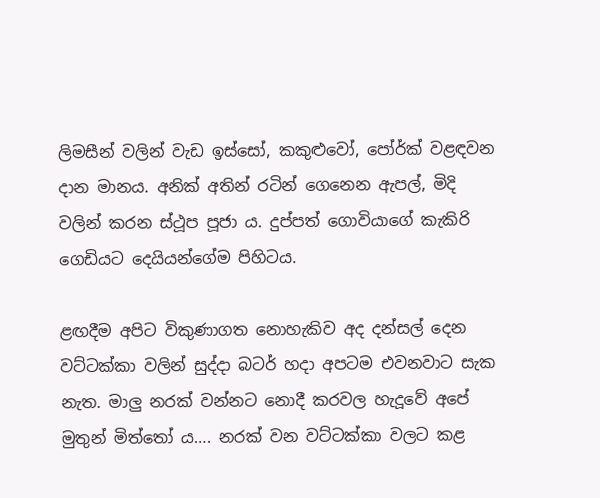ලිමසීන් වලින් වැඩ ඉස්සෝ, කකුළුවෝ, පෝර්ක් වළඳවන දාන මානය. අනික් අතින් රටින් ගෙනෙන ඇපල්, මිදි වලින් කරන ස්ථූප පූජා ය. දුප්පත් ගොවියාගේ කැකිරි ගෙඩියට දෙයියන්ගේම පිහිටය.

ළඟදීම අපිට විකුණාගත නොහැකිව අද දන්සල් දෙන වට්ටක්කා වලින් සුද්දා බටර් හදා අපටම එවනවාට සැක නැත. මාලු නරක් වන්නට නොදී කරවල හැදූවේ අපේ මුතුන් මිත්තෝ ය…. නරක් වන වට්ටක්කා වලට කළ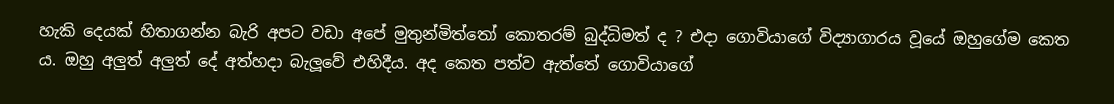හැකි දෙයක් හිතාගන්න බැරි අපට වඩා අපේ මුතුන්මිත්තෝ කොතරම් බුද්ධිමත් ද ? එදා ගොවියාගේ විද්‍යාගාරය වූයේ ඔහුගේම කෙත ය. ඔහු අලුත් අලුත් දේ අත්හදා බැලූවේ එහිදීය. අද කෙත පත්ව ඇත්තේ ගොවියාගේ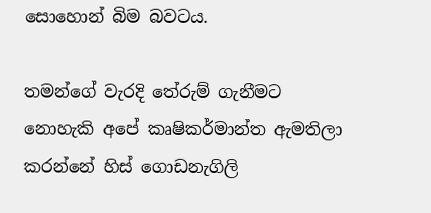සොහොන් බිම බවටය.

තමන්ගේ වැරදි තේරුම් ගැනීමට නොහැකි අපේ කෘෂිකර්මාන්ත ඇමතිලා කරන්නේ හිස් ගොඩනැගිලි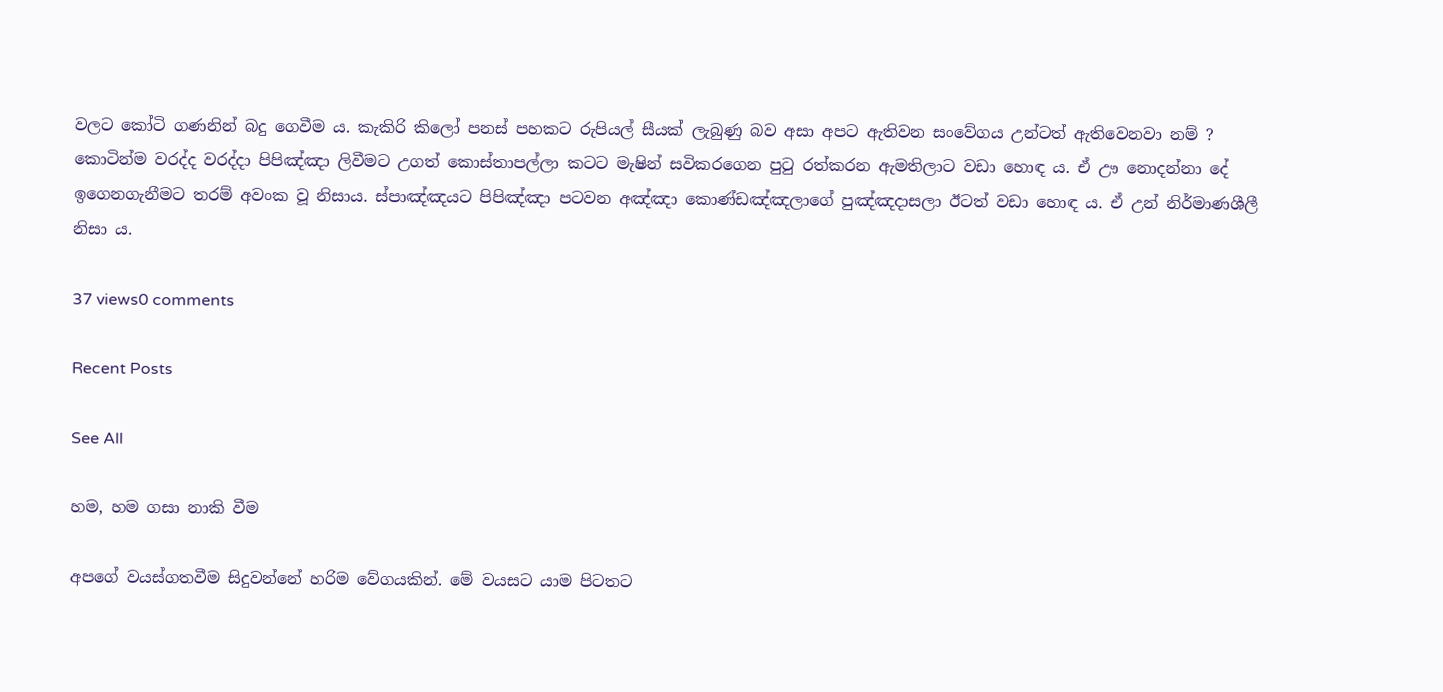වලට කෝටි ගණනින් බදු ගෙවීම ය. කැකිරි කිලෝ පනස් පහකට රුපියල් සීයක් ලැබුණු බව අසා අපට ඇතිවන සංවේගය උන්ටත් ඇතිවෙනවා නම් ? කොටින්ම වරද්ද වරද්දා පිපිඤ්ඤා ලිවීමට උගත් කොස්තාපල්ලා කටට මැෂින් සවිකරගෙන පුටු රත්කරන ඇමතිලාට වඩා හොඳ ය. ඒ ඌ නොදන්නා දේ ඉගෙනගැනීමට තරම් අවංක වූ නිසාය. ස්පාඤ්ඤයට පිපිඤ්ඤා පටවන අඤ්ඤා කොණ්ඩඤ්ඤලාගේ පුඤ්ඤදාසලා ඊටත් වඩා හොඳ ය. ඒ උන් නිර්මාණශීලී නිසා ය.

37 views0 comments

Recent Posts

See All

හම, හම ගසා නාකි වීම

අපගේ වයස්ගතවීම සිදුවන්නේ හරිම වේගයකින්. මේ වයසට යාම පිටතට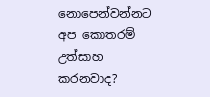නොපෙන්වන්නට අප කොතරම් උත්සාහ කරනවාද?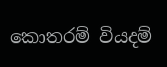කොතරම් වියදම්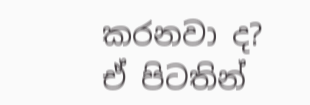කරනවා ද? ඒ පිටතින්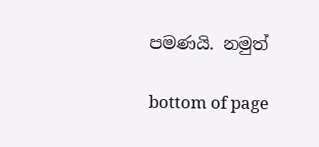පමණයි. නමුත්

bottom of page